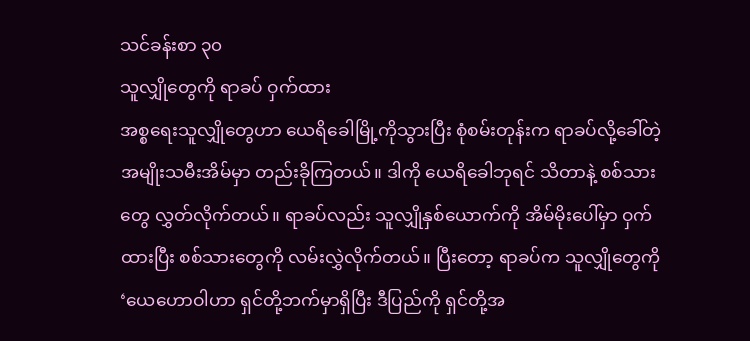သင်ခန်းစာ ၃၀
သူလျှိုတွေကို ရာခပ် ဝှက်ထား
အစ္စရေးသူလျှိုတွေဟာ ယေရိခေါမြို့ကိုသွားပြီး စုံစမ်းတုန်းက ရာခပ်လို့ခေါ်တဲ့ အမျိုးသမီးအိမ်မှာ တည်းခိုကြတယ်။ ဒါကို ယေရိခေါဘုရင် သိတာနဲ့ စစ်သားတွေ လွှတ်လိုက်တယ်။ ရာခပ်လည်း သူလျှိုနှစ်ယောက်ကို အိမ်မိုးပေါ်မှာ ဝှက်ထားပြီး စစ်သားတွေကို လမ်းလွှဲလိုက်တယ်။ ပြီးတော့ ရာခပ်က သူလျှိုတွေကို ‘ယေဟောဝါဟာ ရှင်တို့ဘက်မှာရှိပြီး ဒီပြည်ကို ရှင်တို့အ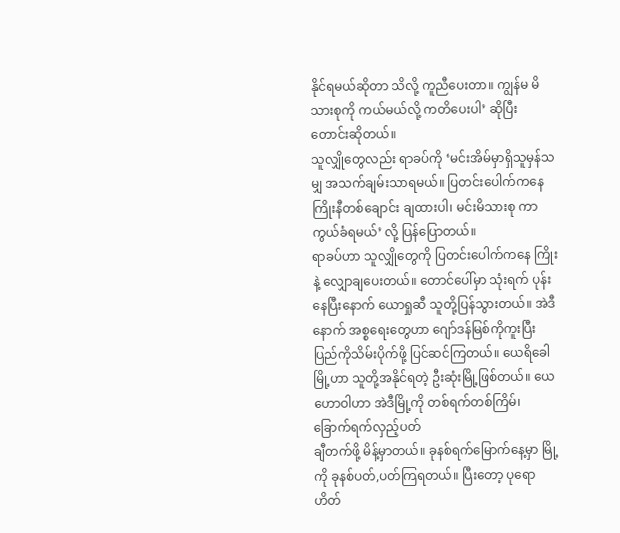နိုင်ရမယ်ဆိုတာ သိလို့ ကူညီပေးတာ။ ကျွန်မ မိသားစုကို ကယ်မယ်လို့ ကတိပေးပါ’ ဆိုပြီး တောင်းဆိုတယ်။
သူလျှိုတွေလည်း ရာခပ်ကို ‘မင်းအိမ်မှာရှိသူမှန်သမျှ အသက်ချမ်းသာရမယ်။ ပြတင်းပေါက်ကနေ ကြိုးနီတစ်ချောင်း ချထားပါ၊ မင်းမိသားစု ကာကွယ်ခံရမယ်’ လို့ ပြန်ပြောတယ်။
ရာခပ်ဟာ သူလျှိုတွေကို ပြတင်းပေါက်ကနေ ကြိုးနဲ့ လျှောချပေးတယ်။ တောင်ပေါ်မှာ သုံးရက် ပုန်းနေပြီးနောက် ယောရှုဆီ သူတို့ပြန်သွားတယ်။ အဲဒီနောက် အစ္စရေးတွေဟာ ဂျော်ဒန်မြစ်ကိုကူးပြီး ပြည်ကိုသိမ်းပိုက်ဖို့ ပြင်ဆင်ကြတယ်။ ယေရိခေါမြို့ဟာ သူတို့အနိုင်ရတဲ့ ဦးဆုံးမြို့ဖြစ်တယ်။ ယေဟောဝါဟာ အဲဒီမြို့ကို တစ်ရက်တစ်ကြိမ်၊ ခြောက်ရက်လှည့်ပတ်
ချီတက်ဖို့ မိန့်မှာတယ်။ ခုနစ်ရက်မြောက်နေ့မှာ မြို့ကို ခုနစ်ပတ်,ပတ်ကြရတယ်။ ပြီးတော့ ပုရောဟိတ်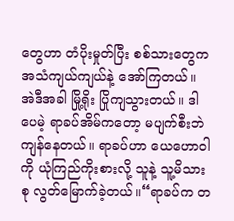တွေဟာ တံပိုးမှုတ်ပြီး စစ်သားတွေက အသံကျယ်ကျယ်နဲ့ အော်ကြတယ်။ အဲဒီအခါ မြို့ရိုး ပြိုကျသွားတယ်။ ဒါပေမဲ့ ရာခပ်အိမ်ကတော့ မပျက်စီးဘဲ ကျန်နေတယ်။ ရာခပ်ဟာ ယေဟောဝါကို ယုံကြည်ကိုးစားလို့ သူနဲ့ သူ့မိသားစု လွတ်မြောက်ခဲ့တယ်။“ရာခပ်က တ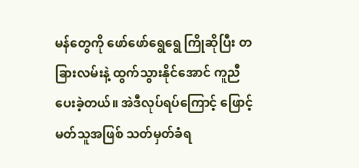မန်တွေကို ဖော်ဖော်ရွေရွေ ကြိုဆိုပြီး တခြားလမ်းနဲ့ ထွက်သွားနိုင်အောင် ကူညီပေးခဲ့တယ်။ အဲဒီလုပ်ရပ်ကြောင့် ဖြောင့်မတ်သူအဖြစ် သတ်မှတ်ခံရ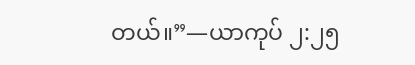တယ်။”—ယာကုပ် ၂:၂၅